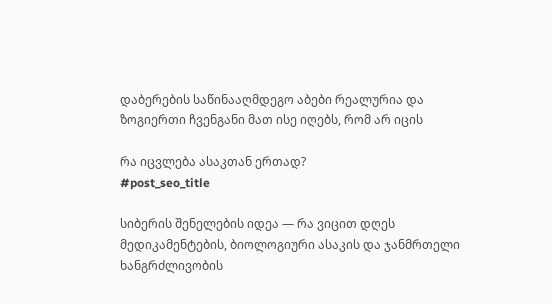დაბერების საწინააღმდეგო აბები რეალურია და ზოგიერთი ჩვენგანი მათ ისე იღებს, რომ არ იცის

რა იცვლება ასაკთან ერთად?
#post_seo_title

სიბერის შენელების იდეა — რა ვიცით დღეს მედიკამენტების, ბიოლოგიური ასაკის და ჯანმრთელი ხანგრძლივობის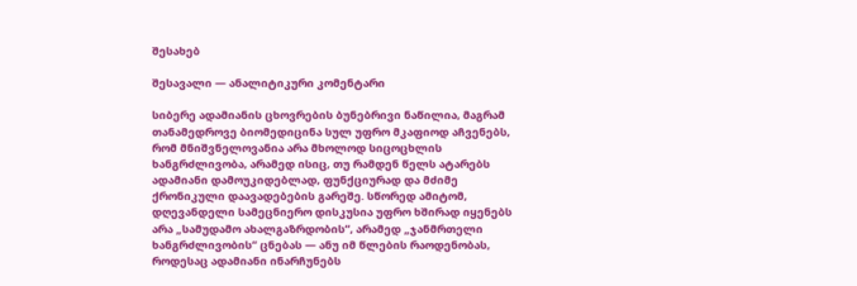შესახებ

შესავალი — ანალიტიკური კომენტარი

სიბერე ადამიანის ცხოვრების ბუნებრივი ნაწილია, მაგრამ თანამედროვე ბიომედიცინა სულ უფრო მკაფიოდ აჩვენებს, რომ მნიშვნელოვანია არა მხოლოდ სიცოცხლის ხანგრძლივობა, არამედ ისიც, თუ რამდენ წელს ატარებს ადამიანი დამოუკიდებლად, ფუნქციურად და მძიმე ქრონიკული დაავადებების გარეშე. სწორედ ამიტომ, დღევანდელი სამეცნიერო დისკუსია უფრო ხშირად იყენებს არა „სამუდამო ახალგაზრდობის“, არამედ „ჯანმრთელი ხანგრძლივობის“ ცნებას — ანუ იმ წლების რაოდენობას, როდესაც ადამიანი ინარჩუნებს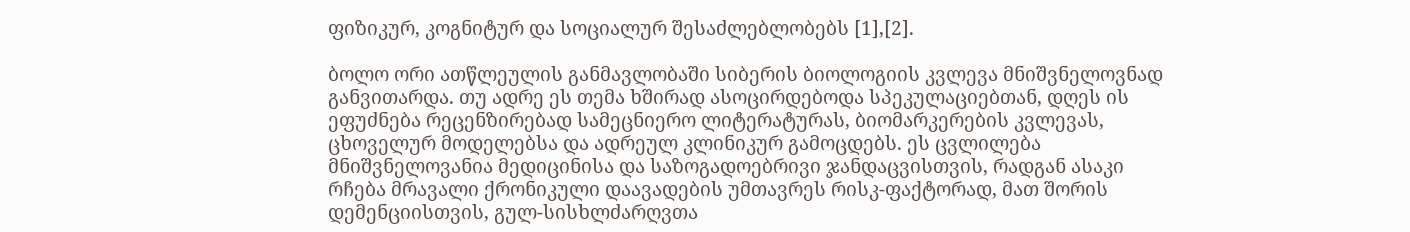ფიზიკურ, კოგნიტურ და სოციალურ შესაძლებლობებს [1],[2].

ბოლო ორი ათწლეულის განმავლობაში სიბერის ბიოლოგიის კვლევა მნიშვნელოვნად განვითარდა. თუ ადრე ეს თემა ხშირად ასოცირდებოდა სპეკულაციებთან, დღეს ის ეფუძნება რეცენზირებად სამეცნიერო ლიტერატურას, ბიომარკერების კვლევას, ცხოველურ მოდელებსა და ადრეულ კლინიკურ გამოცდებს. ეს ცვლილება მნიშვნელოვანია მედიცინისა და საზოგადოებრივი ჯანდაცვისთვის, რადგან ასაკი რჩება მრავალი ქრონიკული დაავადების უმთავრეს რისკ-ფაქტორად, მათ შორის დემენციისთვის, გულ-სისხლძარღვთა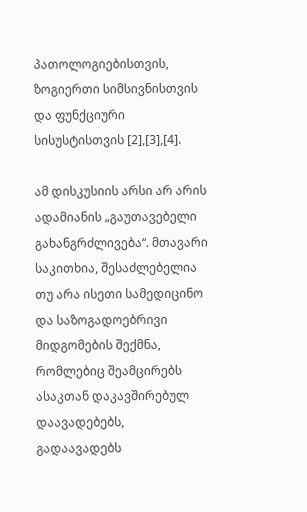პათოლოგიებისთვის, ზოგიერთი სიმსივნისთვის და ფუნქციური სისუსტისთვის [2],[3],[4].

ამ დისკუსიის არსი არ არის ადამიანის „გაუთავებელი გახანგრძლივება“. მთავარი საკითხია, შესაძლებელია თუ არა ისეთი სამედიცინო და საზოგადოებრივი მიდგომების შექმნა, რომლებიც შეამცირებს ასაკთან დაკავშირებულ დაავადებებს, გადაავადებს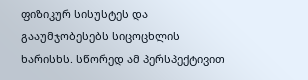ფიზიკურ სისუსტეს და გააუმჯობესებს სიცოცხლის ხარისხს. სწორედ ამ პერსპექტივით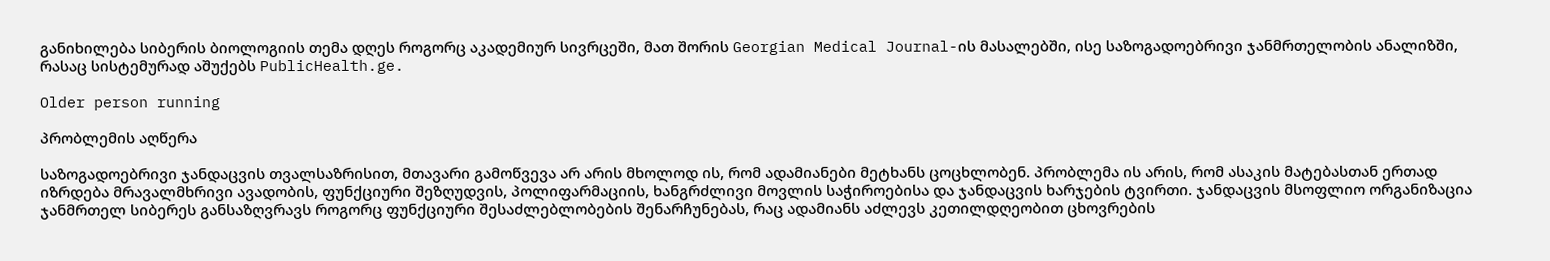განიხილება სიბერის ბიოლოგიის თემა დღეს როგორც აკადემიურ სივრცეში, მათ შორის Georgian Medical Journal-ის მასალებში, ისე საზოგადოებრივი ჯანმრთელობის ანალიზში, რასაც სისტემურად აშუქებს PublicHealth.ge.

Older person running

პრობლემის აღწერა

საზოგადოებრივი ჯანდაცვის თვალსაზრისით, მთავარი გამოწვევა არ არის მხოლოდ ის, რომ ადამიანები მეტხანს ცოცხლობენ. პრობლემა ის არის, რომ ასაკის მატებასთან ერთად იზრდება მრავალმხრივი ავადობის, ფუნქციური შეზღუდვის, პოლიფარმაციის, ხანგრძლივი მოვლის საჭიროებისა და ჯანდაცვის ხარჯების ტვირთი. ჯანდაცვის მსოფლიო ორგანიზაცია ჯანმრთელ სიბერეს განსაზღვრავს როგორც ფუნქციური შესაძლებლობების შენარჩუნებას, რაც ადამიანს აძლევს კეთილდღეობით ცხოვრების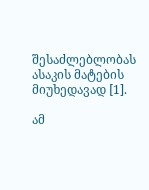შესაძლებლობას ასაკის მატების მიუხედავად [1].

ამ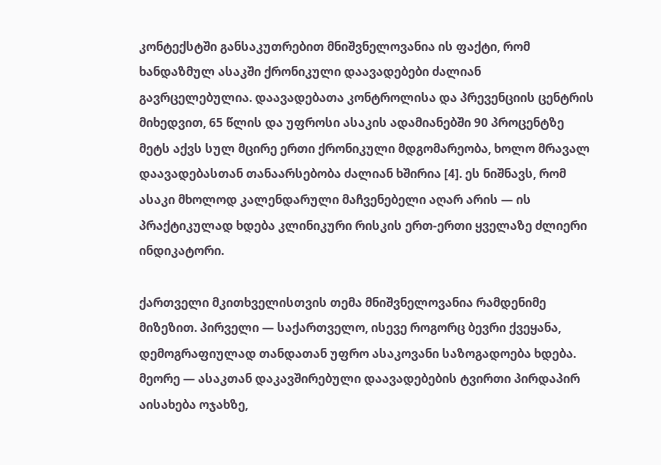კონტექსტში განსაკუთრებით მნიშვნელოვანია ის ფაქტი, რომ ხანდაზმულ ასაკში ქრონიკული დაავადებები ძალიან გავრცელებულია. დაავადებათა კონტროლისა და პრევენციის ცენტრის მიხედვით, 65 წლის და უფროსი ასაკის ადამიანებში 90 პროცენტზე მეტს აქვს სულ მცირე ერთი ქრონიკული მდგომარეობა, ხოლო მრავალ დაავადებასთან თანაარსებობა ძალიან ხშირია [4]. ეს ნიშნავს, რომ ასაკი მხოლოდ კალენდარული მაჩვენებელი აღარ არის — ის პრაქტიკულად ხდება კლინიკური რისკის ერთ-ერთი ყველაზე ძლიერი ინდიკატორი.

ქართველი მკითხველისთვის თემა მნიშვნელოვანია რამდენიმე მიზეზით. პირველი — საქართველო, ისევე როგორც ბევრი ქვეყანა, დემოგრაფიულად თანდათან უფრო ასაკოვანი საზოგადოება ხდება. მეორე — ასაკთან დაკავშირებული დაავადებების ტვირთი პირდაპირ აისახება ოჯახზე,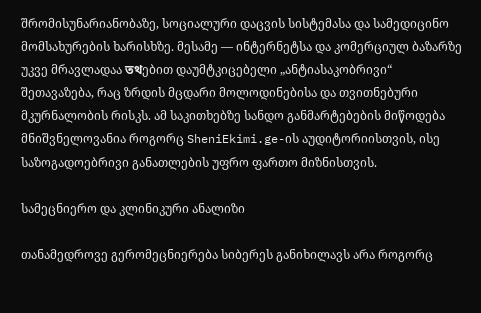შრომისუნარიანობაზე, სოციალური დაცვის სისტემასა და სამედიცინო მომსახურების ხარისხზე. მესამე — ინტერნეტსა და კომერციულ ბაზარზე უკვე მრავლადაა তথებით დაუმტკიცებელი „ანტიასაკობრივი“ შეთავაზება, რაც ზრდის მცდარი მოლოდინებისა და თვითნებური მკურნალობის რისკს. ამ საკითხებზე სანდო განმარტებების მიწოდება მნიშვნელოვანია როგორც SheniEkimi.ge-ის აუდიტორიისთვის, ისე საზოგადოებრივი განათლების უფრო ფართო მიზნისთვის.

სამეცნიერო და კლინიკური ანალიზი

თანამედროვე გერომეცნიერება სიბერეს განიხილავს არა როგორც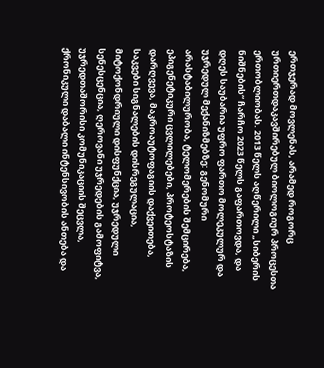ერთჯერად მოვლენას, არამედ როგორც ურთიერთდაკავშირებულ ბიოლოგიურ პროცესთა ერთობლიობას. 2013 წელს აღწერილი „სიბერის ნიშნების“ ჩარჩო 2023 წელს გაფართოვდა, და დღეს საუბარია უფრო ფართო მოლეკულურ და უჯრედულ მექანიზმებზე: გენომური არასტაბილურობა, ტელომერების შემცირება, ეპიგენეტიკური ცვლილებები, პროტეოსტაზის დარღვევა, მაკროაუტოფაგიის დაქვეითება, საკვები სიგნალების დისრეგულაცია, მიტოქონდრიული დისფუნქცია, უჯრედული სენესცენცია, ღეროვანი უჯრედების გამოფიტვა, უჯრედთაშორისი კომუნიკაციის შეცვლა, ქრონიკული დაბალი ინტენსივობის ანთება და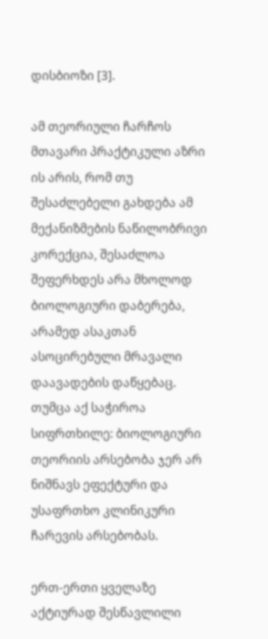დისბიოზი [3].

ამ თეორიული ჩარჩოს მთავარი პრაქტიკული აზრი ის არის, რომ თუ შესაძლებელი გახდება ამ მექანიზმების ნაწილობრივი კორექცია, შესაძლოა შეფერხდეს არა მხოლოდ ბიოლოგიური დაბერება, არამედ ასაკთან ასოცირებული მრავალი დაავადების დაწყებაც. თუმცა აქ საჭიროა სიფრთხილე: ბიოლოგიური თეორიის არსებობა ჯერ არ ნიშნავს ეფექტური და უსაფრთხო კლინიკური ჩარევის არსებობას.

ერთ-ერთი ყველაზე აქტიურად შესწავლილი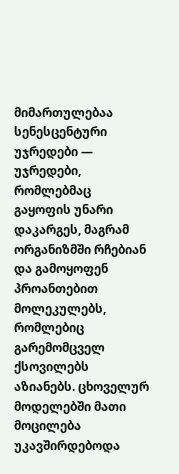მიმართულებაა სენესცენტური უჯრედები — უჯრედები, რომლებმაც გაყოფის უნარი დაკარგეს, მაგრამ ორგანიზმში რჩებიან და გამოყოფენ პროანთებით მოლეკულებს, რომლებიც გარემომცველ ქსოვილებს აზიანებს. ცხოველურ მოდელებში მათი მოცილება უკავშირდებოდა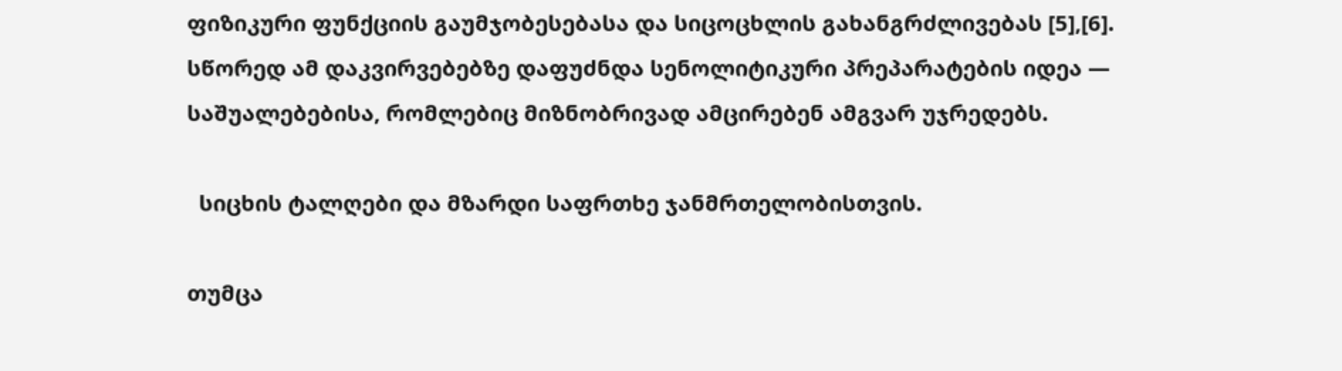ფიზიკური ფუნქციის გაუმჯობესებასა და სიცოცხლის გახანგრძლივებას [5],[6]. სწორედ ამ დაკვირვებებზე დაფუძნდა სენოლიტიკური პრეპარატების იდეა — საშუალებებისა, რომლებიც მიზნობრივად ამცირებენ ამგვარ უჯრედებს.

  სიცხის ტალღები და მზარდი საფრთხე ჯანმრთელობისთვის.

თუმცა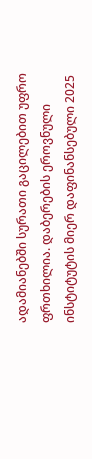ადამიანებში სურათი გაცილებით უფრო ფრთხილია. დაბერების ეროვნული ინსტიტუტის მიერ დაფინანსებული 2025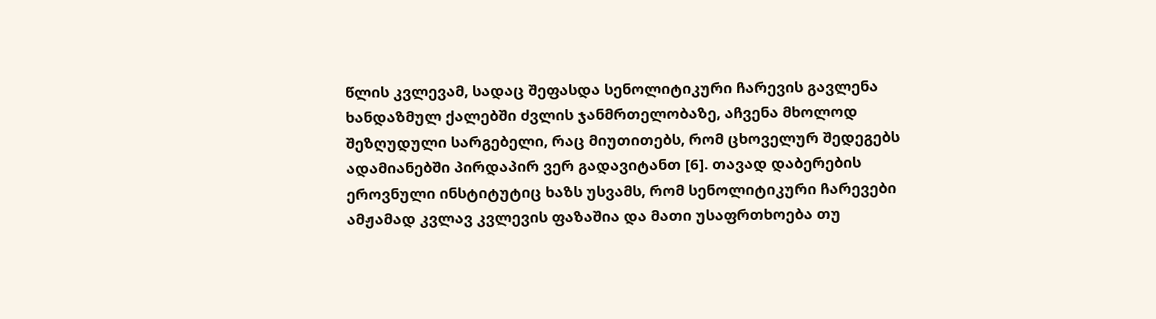წლის კვლევამ, სადაც შეფასდა სენოლიტიკური ჩარევის გავლენა ხანდაზმულ ქალებში ძვლის ჯანმრთელობაზე, აჩვენა მხოლოდ შეზღუდული სარგებელი, რაც მიუთითებს, რომ ცხოველურ შედეგებს ადამიანებში პირდაპირ ვერ გადავიტანთ [6]. თავად დაბერების ეროვნული ინსტიტუტიც ხაზს უსვამს, რომ სენოლიტიკური ჩარევები ამჟამად კვლავ კვლევის ფაზაშია და მათი უსაფრთხოება თუ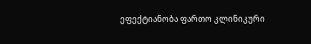ეფექტიანობა ფართო კლინიკური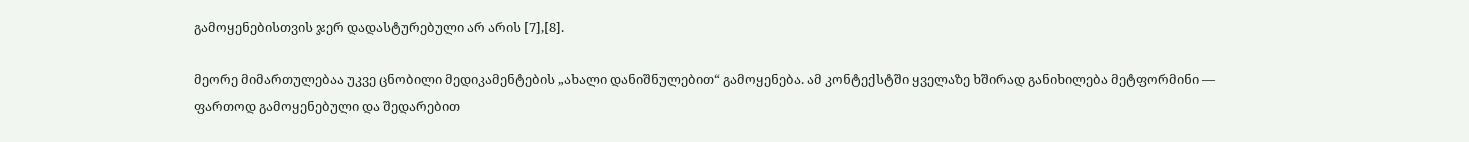გამოყენებისთვის ჯერ დადასტურებული არ არის [7],[8].

მეორე მიმართულებაა უკვე ცნობილი მედიკამენტების „ახალი დანიშნულებით“ გამოყენება. ამ კონტექსტში ყველაზე ხშირად განიხილება მეტფორმინი — ფართოდ გამოყენებული და შედარებით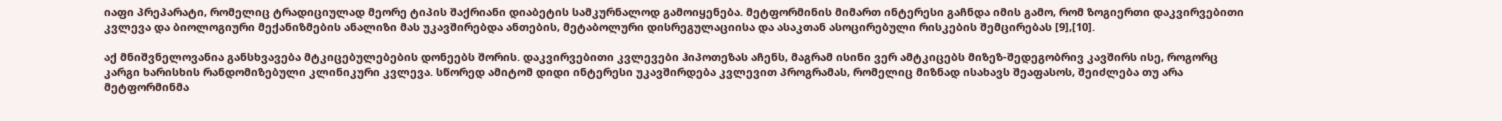იაფი პრეპარატი, რომელიც ტრადიციულად მეორე ტიპის შაქრიანი დიაბეტის სამკურნალოდ გამოიყენება. მეტფორმინის მიმართ ინტერესი გაჩნდა იმის გამო, რომ ზოგიერთი დაკვირვებითი კვლევა და ბიოლოგიური მექანიზმების ანალიზი მას უკავშირებდა ანთების, მეტაბოლური დისრეგულაციისა და ასაკთან ასოცირებული რისკების შემცირებას [9],[10].

აქ მნიშვნელოვანია განსხვავება მტკიცებულებების დონეებს შორის. დაკვირვებითი კვლევები ჰიპოთეზას აჩენს, მაგრამ ისინი ვერ ამტკიცებს მიზეზ-შედეგობრივ კავშირს ისე, როგორც კარგი ხარისხის რანდომიზებული კლინიკური კვლევა. სწორედ ამიტომ დიდი ინტერესი უკავშირდება კვლევით პროგრამას, რომელიც მიზნად ისახავს შეაფასოს, შეიძლება თუ არა მეტფორმინმა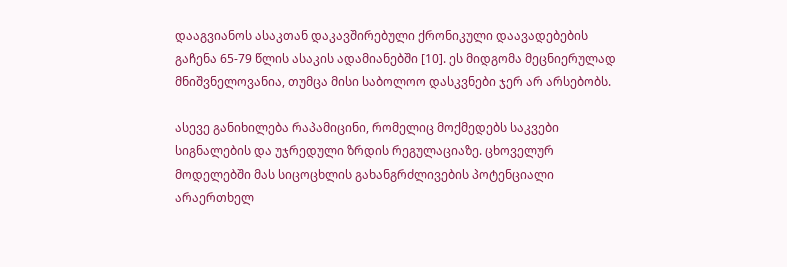დააგვიანოს ასაკთან დაკავშირებული ქრონიკული დაავადებების გაჩენა 65-79 წლის ასაკის ადამიანებში [10]. ეს მიდგომა მეცნიერულად მნიშვნელოვანია, თუმცა მისი საბოლოო დასკვნები ჯერ არ არსებობს.

ასევე განიხილება რაპამიცინი, რომელიც მოქმედებს საკვები სიგნალების და უჯრედული ზრდის რეგულაციაზე. ცხოველურ მოდელებში მას სიცოცხლის გახანგრძლივების პოტენციალი არაერთხელ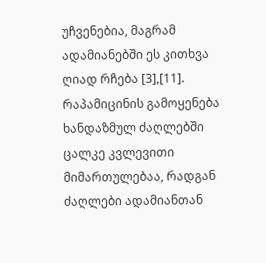უჩვენებია, მაგრამ ადამიანებში ეს კითხვა ღიად რჩება [3],[11]. რაპამიცინის გამოყენება ხანდაზმულ ძაღლებში ცალკე კვლევითი მიმართულებაა, რადგან ძაღლები ადამიანთან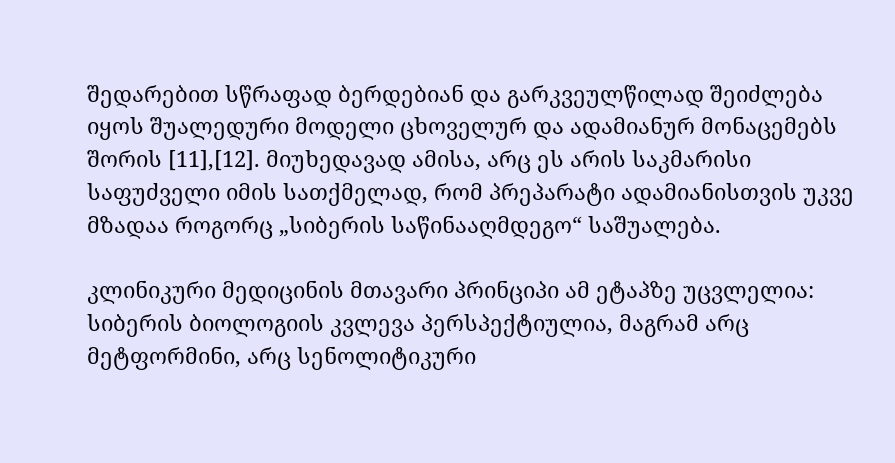შედარებით სწრაფად ბერდებიან და გარკვეულწილად შეიძლება იყოს შუალედური მოდელი ცხოველურ და ადამიანურ მონაცემებს შორის [11],[12]. მიუხედავად ამისა, არც ეს არის საკმარისი საფუძველი იმის სათქმელად, რომ პრეპარატი ადამიანისთვის უკვე მზადაა როგორც „სიბერის საწინააღმდეგო“ საშუალება.

კლინიკური მედიცინის მთავარი პრინციპი ამ ეტაპზე უცვლელია: სიბერის ბიოლოგიის კვლევა პერსპექტიულია, მაგრამ არც მეტფორმინი, არც სენოლიტიკური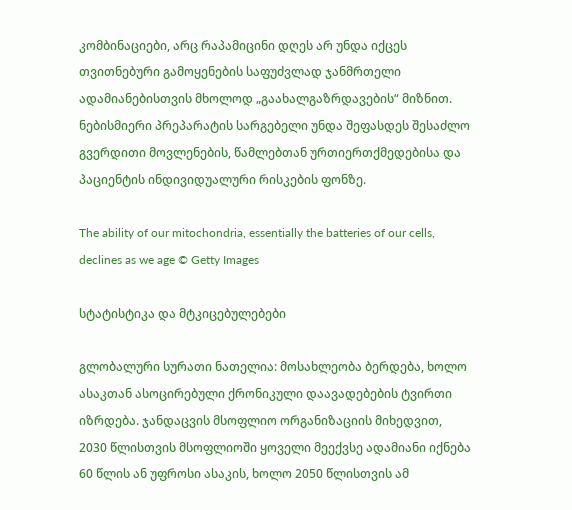კომბინაციები, არც რაპამიცინი დღეს არ უნდა იქცეს თვითნებური გამოყენების საფუძვლად ჯანმრთელი ადამიანებისთვის მხოლოდ „გაახალგაზრდავების“ მიზნით. ნებისმიერი პრეპარატის სარგებელი უნდა შეფასდეს შესაძლო გვერდითი მოვლენების, წამლებთან ურთიერთქმედებისა და პაციენტის ინდივიდუალური რისკების ფონზე.

The ability of our mitochondria, essentially the batteries of our cells, declines as we age © Getty Images

სტატისტიკა და მტკიცებულებები

გლობალური სურათი ნათელია: მოსახლეობა ბერდება, ხოლო ასაკთან ასოცირებული ქრონიკული დაავადებების ტვირთი იზრდება. ჯანდაცვის მსოფლიო ორგანიზაციის მიხედვით, 2030 წლისთვის მსოფლიოში ყოველი მეექვსე ადამიანი იქნება 60 წლის ან უფროსი ასაკის, ხოლო 2050 წლისთვის ამ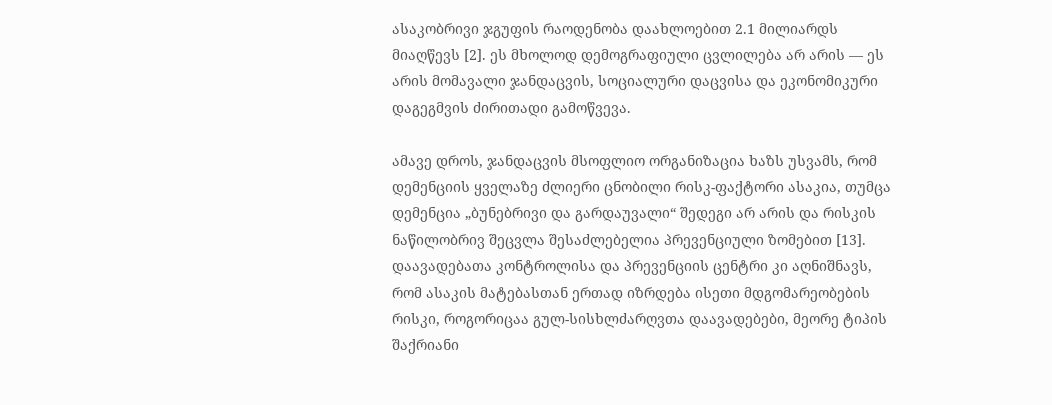ასაკობრივი ჯგუფის რაოდენობა დაახლოებით 2.1 მილიარდს მიაღწევს [2]. ეს მხოლოდ დემოგრაფიული ცვლილება არ არის — ეს არის მომავალი ჯანდაცვის, სოციალური დაცვისა და ეკონომიკური დაგეგმვის ძირითადი გამოწვევა.

ამავე დროს, ჯანდაცვის მსოფლიო ორგანიზაცია ხაზს უსვამს, რომ დემენციის ყველაზე ძლიერი ცნობილი რისკ-ფაქტორი ასაკია, თუმცა დემენცია „ბუნებრივი და გარდაუვალი“ შედეგი არ არის და რისკის ნაწილობრივ შეცვლა შესაძლებელია პრევენციული ზომებით [13]. დაავადებათა კონტროლისა და პრევენციის ცენტრი კი აღნიშნავს, რომ ასაკის მატებასთან ერთად იზრდება ისეთი მდგომარეობების რისკი, როგორიცაა გულ-სისხლძარღვთა დაავადებები, მეორე ტიპის შაქრიანი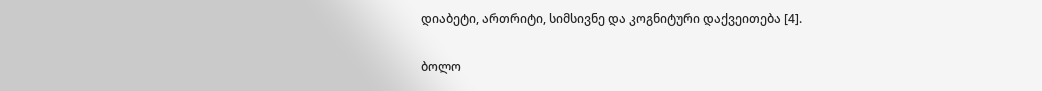დიაბეტი, ართრიტი, სიმსივნე და კოგნიტური დაქვეითება [4].

ბოლო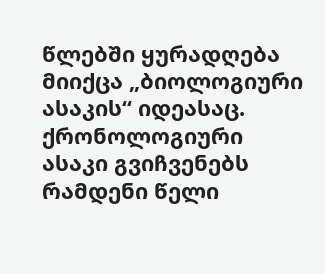წლებში ყურადღება მიიქცა „ბიოლოგიური ასაკის“ იდეასაც. ქრონოლოგიური ასაკი გვიჩვენებს რამდენი წელი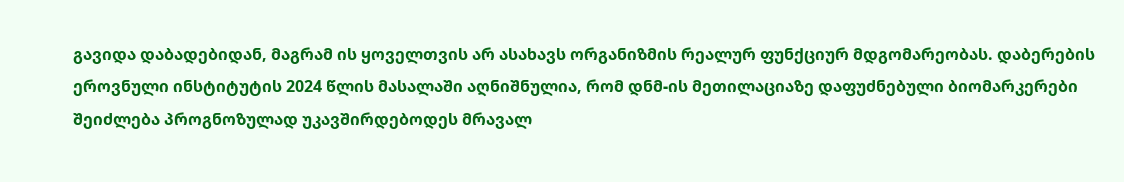გავიდა დაბადებიდან, მაგრამ ის ყოველთვის არ ასახავს ორგანიზმის რეალურ ფუნქციურ მდგომარეობას. დაბერების ეროვნული ინსტიტუტის 2024 წლის მასალაში აღნიშნულია, რომ დნმ-ის მეთილაციაზე დაფუძნებული ბიომარკერები შეიძლება პროგნოზულად უკავშირდებოდეს მრავალ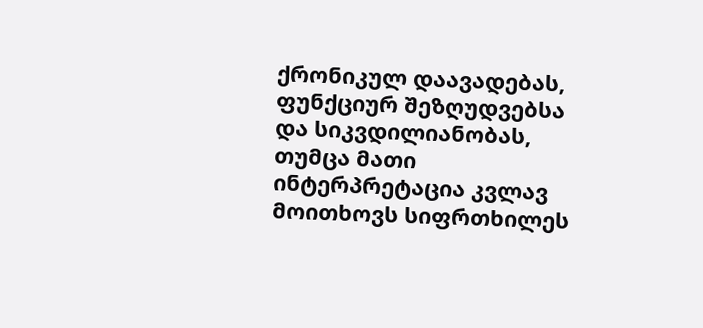ქრონიკულ დაავადებას, ფუნქციურ შეზღუდვებსა და სიკვდილიანობას, თუმცა მათი ინტერპრეტაცია კვლავ მოითხოვს სიფრთხილეს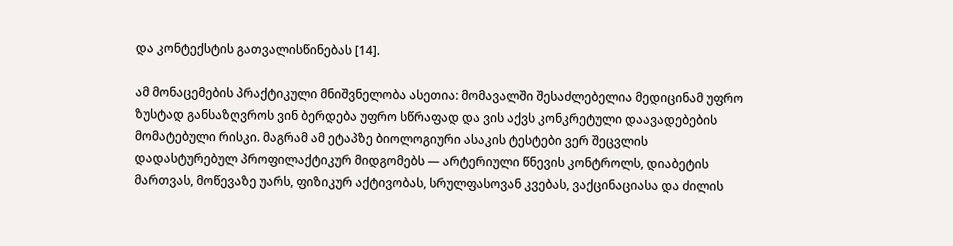და კონტექსტის გათვალისწინებას [14].

ამ მონაცემების პრაქტიკული მნიშვნელობა ასეთია: მომავალში შესაძლებელია მედიცინამ უფრო ზუსტად განსაზღვროს ვინ ბერდება უფრო სწრაფად და ვის აქვს კონკრეტული დაავადებების მომატებული რისკი. მაგრამ ამ ეტაპზე ბიოლოგიური ასაკის ტესტები ვერ შეცვლის დადასტურებულ პროფილაქტიკურ მიდგომებს — არტერიული წნევის კონტროლს, დიაბეტის მართვას, მოწევაზე უარს, ფიზიკურ აქტივობას, სრულფასოვან კვებას, ვაქცინაციასა და ძილის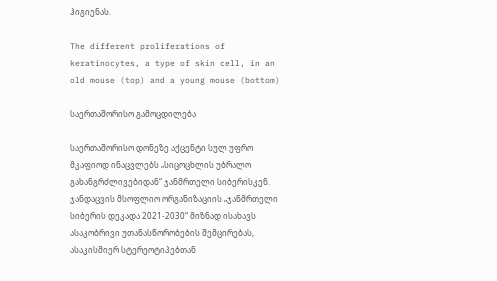ჰიგიენას.

The different proliferations of keratinocytes, a type of skin cell, in an old mouse (top) and a young mouse (bottom)

საერთაშორისო გამოცდილება

საერთაშორისო დონეზე აქცენტი სულ უფრო მკაფიოდ ინაცვლებს „სიცოცხლის უბრალო გახანგრძლივებიდან“ ჯანმრთელი სიბერისკენ. ჯანდაცვის მსოფლიო ორგანიზაციის „ჯანმრთელი სიბერის დეკადა 2021-2030“ მიზნად ისახავს ასაკობრივი უთანასწორობების შემცირებას, ასაკისმიერ სტერეოტიპებთან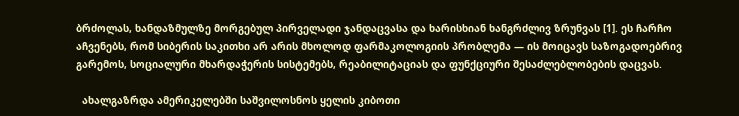ბრძოლას, ხანდაზმულზე მორგებულ პირველადი ჯანდაცვასა და ხარისხიან ხანგრძლივ ზრუნვას [1]. ეს ჩარჩო აჩვენებს, რომ სიბერის საკითხი არ არის მხოლოდ ფარმაკოლოგიის პრობლემა — ის მოიცავს საზოგადოებრივ გარემოს, სოციალური მხარდაჭერის სისტემებს, რეაბილიტაციას და ფუნქციური შესაძლებლობების დაცვას.

  ახალგაზრდა ამერიკელებში საშვილოსნოს ყელის კიბოთი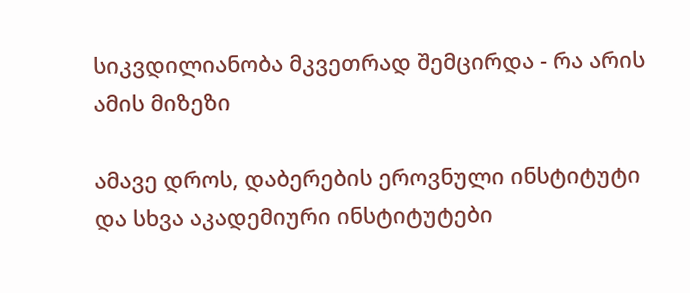სიკვდილიანობა მკვეთრად შემცირდა - რა არის ამის მიზეზი

ამავე დროს, დაბერების ეროვნული ინსტიტუტი და სხვა აკადემიური ინსტიტუტები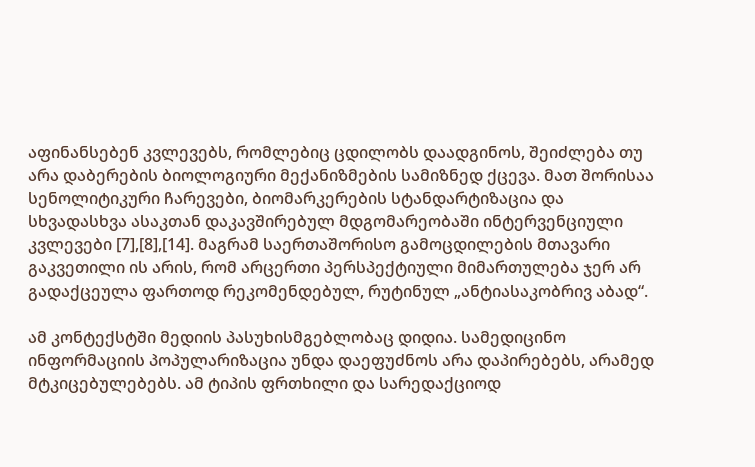აფინანსებენ კვლევებს, რომლებიც ცდილობს დაადგინოს, შეიძლება თუ არა დაბერების ბიოლოგიური მექანიზმების სამიზნედ ქცევა. მათ შორისაა სენოლიტიკური ჩარევები, ბიომარკერების სტანდარტიზაცია და სხვადასხვა ასაკთან დაკავშირებულ მდგომარეობაში ინტერვენციული კვლევები [7],[8],[14]. მაგრამ საერთაშორისო გამოცდილების მთავარი გაკვეთილი ის არის, რომ არცერთი პერსპექტიული მიმართულება ჯერ არ გადაქცეულა ფართოდ რეკომენდებულ, რუტინულ „ანტიასაკობრივ აბად“.

ამ კონტექსტში მედიის პასუხისმგებლობაც დიდია. სამედიცინო ინფორმაციის პოპულარიზაცია უნდა დაეფუძნოს არა დაპირებებს, არამედ მტკიცებულებებს. ამ ტიპის ფრთხილი და სარედაქციოდ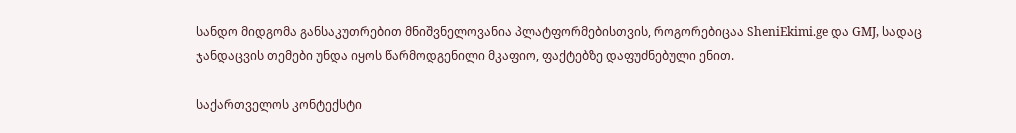სანდო მიდგომა განსაკუთრებით მნიშვნელოვანია პლატფორმებისთვის, როგორებიცაა SheniEkimi.ge და GMJ, სადაც ჯანდაცვის თემები უნდა იყოს წარმოდგენილი მკაფიო, ფაქტებზე დაფუძნებული ენით.

საქართველოს კონტექსტი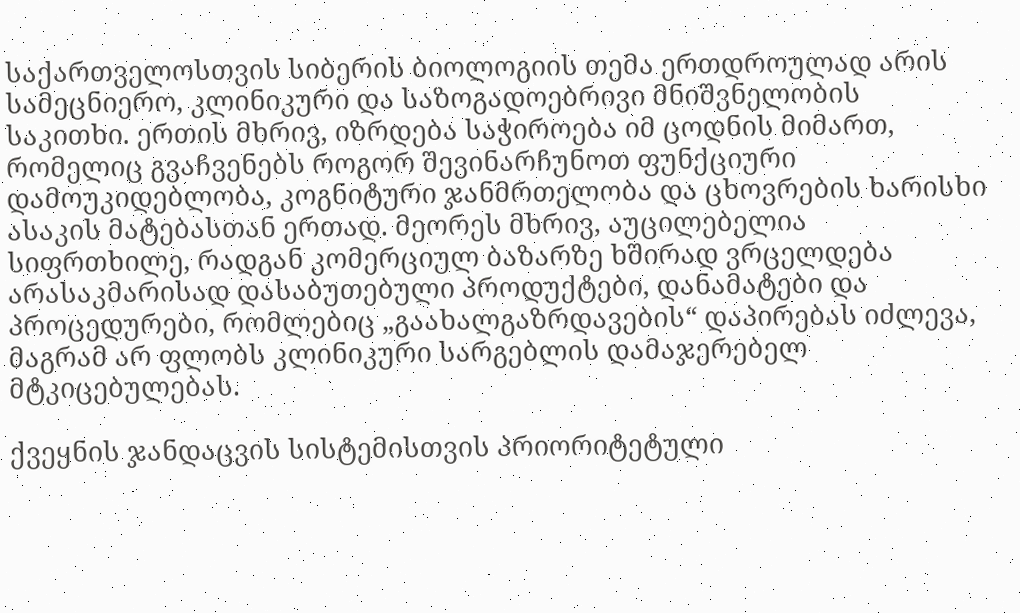საქართველოსთვის სიბერის ბიოლოგიის თემა ერთდროულად არის სამეცნიერო, კლინიკური და საზოგადოებრივი მნიშვნელობის საკითხი. ერთის მხრივ, იზრდება საჭიროება იმ ცოდნის მიმართ, რომელიც გვაჩვენებს როგორ შევინარჩუნოთ ფუნქციური დამოუკიდებლობა, კოგნიტური ჯანმრთელობა და ცხოვრების ხარისხი ასაკის მატებასთან ერთად. მეორეს მხრივ, აუცილებელია სიფრთხილე, რადგან კომერციულ ბაზარზე ხშირად ვრცელდება არასაკმარისად დასაბუთებული პროდუქტები, დანამატები და პროცედურები, რომლებიც „გაახალგაზრდავების“ დაპირებას იძლევა, მაგრამ არ ფლობს კლინიკური სარგებლის დამაჯერებელ მტკიცებულებას.

ქვეყნის ჯანდაცვის სისტემისთვის პრიორიტეტული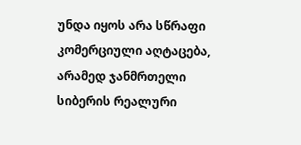უნდა იყოს არა სწრაფი კომერციული აღტაცება, არამედ ჯანმრთელი სიბერის რეალური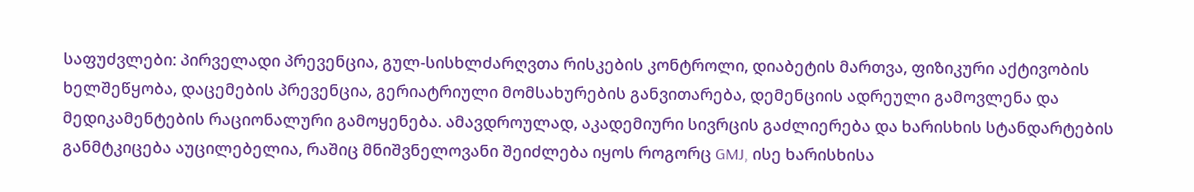საფუძვლები: პირველადი პრევენცია, გულ-სისხლძარღვთა რისკების კონტროლი, დიაბეტის მართვა, ფიზიკური აქტივობის ხელშეწყობა, დაცემების პრევენცია, გერიატრიული მომსახურების განვითარება, დემენციის ადრეული გამოვლენა და მედიკამენტების რაციონალური გამოყენება. ამავდროულად, აკადემიური სივრცის გაძლიერება და ხარისხის სტანდარტების განმტკიცება აუცილებელია, რაშიც მნიშვნელოვანი შეიძლება იყოს როგორც GMJ, ისე ხარისხისა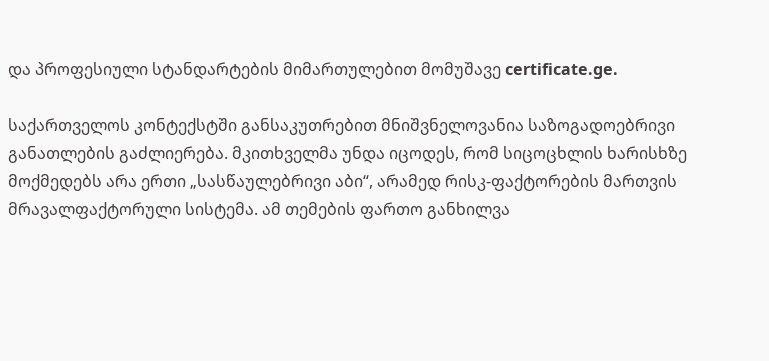და პროფესიული სტანდარტების მიმართულებით მომუშავე certificate.ge.

საქართველოს კონტექსტში განსაკუთრებით მნიშვნელოვანია საზოგადოებრივი განათლების გაძლიერება. მკითხველმა უნდა იცოდეს, რომ სიცოცხლის ხარისხზე მოქმედებს არა ერთი „სასწაულებრივი აბი“, არამედ რისკ-ფაქტორების მართვის მრავალფაქტორული სისტემა. ამ თემების ფართო განხილვა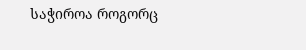საჭიროა როგორც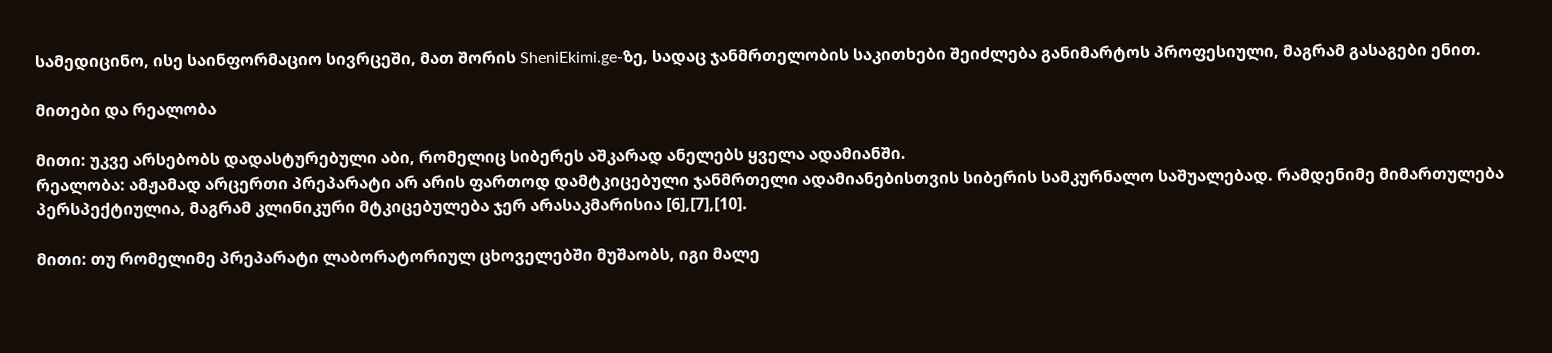სამედიცინო, ისე საინფორმაციო სივრცეში, მათ შორის SheniEkimi.ge-ზე, სადაც ჯანმრთელობის საკითხები შეიძლება განიმარტოს პროფესიული, მაგრამ გასაგები ენით.

მითები და რეალობა

მითი: უკვე არსებობს დადასტურებული აბი, რომელიც სიბერეს აშკარად ანელებს ყველა ადამიანში.
რეალობა: ამჟამად არცერთი პრეპარატი არ არის ფართოდ დამტკიცებული ჯანმრთელი ადამიანებისთვის სიბერის სამკურნალო საშუალებად. რამდენიმე მიმართულება პერსპექტიულია, მაგრამ კლინიკური მტკიცებულება ჯერ არასაკმარისია [6],[7],[10].

მითი: თუ რომელიმე პრეპარატი ლაბორატორიულ ცხოველებში მუშაობს, იგი მალე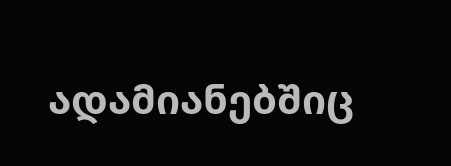ადამიანებშიც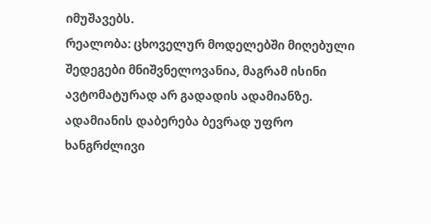იმუშავებს.
რეალობა: ცხოველურ მოდელებში მიღებული შედეგები მნიშვნელოვანია, მაგრამ ისინი ავტომატურად არ გადადის ადამიანზე. ადამიანის დაბერება ბევრად უფრო ხანგრძლივი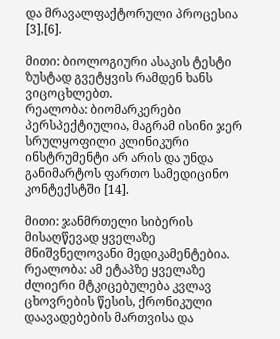და მრავალფაქტორული პროცესია [3],[6].

მითი: ბიოლოგიური ასაკის ტესტი ზუსტად გვეტყვის რამდენ ხანს ვიცოცხლებთ.
რეალობა: ბიომარკერები პერსპექტიულია, მაგრამ ისინი ჯერ სრულყოფილი კლინიკური ინსტრუმენტი არ არის და უნდა განიმარტოს ფართო სამედიცინო კონტექსტში [14].

მითი: ჯანმრთელი სიბერის მისაღწევად ყველაზე მნიშვნელოვანი მედიკამენტებია.
რეალობა: ამ ეტაპზე ყველაზე ძლიერი მტკიცებულება კვლავ ცხოვრების წესის, ქრონიკული დაავადებების მართვისა და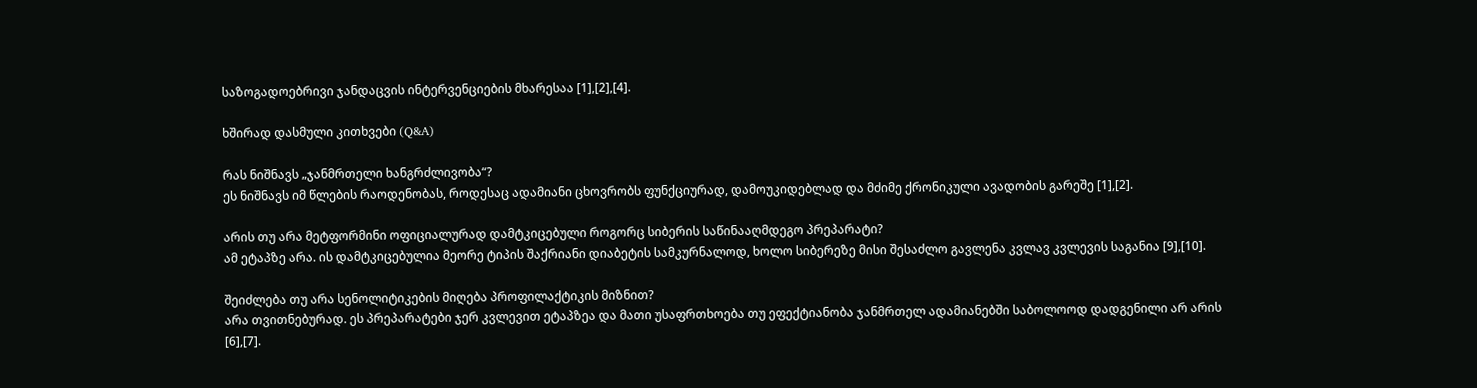საზოგადოებრივი ჯანდაცვის ინტერვენციების მხარესაა [1],[2],[4].

ხშირად დასმული კითხვები (Q&A)

რას ნიშნავს „ჯანმრთელი ხანგრძლივობა“?
ეს ნიშნავს იმ წლების რაოდენობას, როდესაც ადამიანი ცხოვრობს ფუნქციურად, დამოუკიდებლად და მძიმე ქრონიკული ავადობის გარეშე [1],[2].

არის თუ არა მეტფორმინი ოფიციალურად დამტკიცებული როგორც სიბერის საწინააღმდეგო პრეპარატი?
ამ ეტაპზე არა. ის დამტკიცებულია მეორე ტიპის შაქრიანი დიაბეტის სამკურნალოდ, ხოლო სიბერეზე მისი შესაძლო გავლენა კვლავ კვლევის საგანია [9],[10].

შეიძლება თუ არა სენოლიტიკების მიღება პროფილაქტიკის მიზნით?
არა თვითნებურად. ეს პრეპარატები ჯერ კვლევით ეტაპზეა და მათი უსაფრთხოება თუ ეფექტიანობა ჯანმრთელ ადამიანებში საბოლოოდ დადგენილი არ არის [6],[7].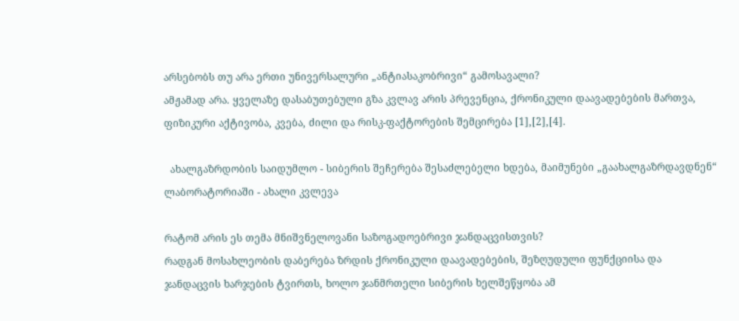არსებობს თუ არა ერთი უნივერსალური „ანტიასაკობრივი“ გამოსავალი?
ამჟამად არა. ყველაზე დასაბუთებული გზა კვლავ არის პრევენცია, ქრონიკული დაავადებების მართვა, ფიზიკური აქტივობა, კვება, ძილი და რისკ-ფაქტორების შემცირება [1],[2],[4].

  ახალგაზრდობის საიდუმლო - სიბერის შეჩერება შესაძლებელი ხდება, მაიმუნები „გაახალგაზრდავდნენ“ ლაბორატორიაში - ახალი კვლევა

რატომ არის ეს თემა მნიშვნელოვანი საზოგადოებრივი ჯანდაცვისთვის?
რადგან მოსახლეობის დაბერება ზრდის ქრონიკული დაავადებების, შეზღუდული ფუნქციისა და ჯანდაცვის ხარჯების ტვირთს, ხოლო ჯანმრთელი სიბერის ხელშეწყობა ამ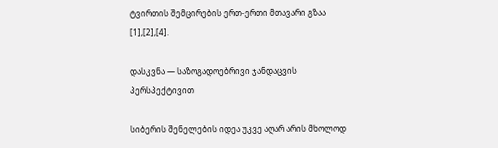ტვირთის შემცირების ერთ-ერთი მთავარი გზაა [1],[2],[4].

დასკვნა — საზოგადოებრივი ჯანდაცვის პერსპექტივით

სიბერის შენელების იდეა უკვე აღარ არის მხოლოდ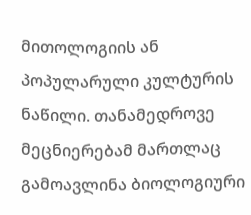მითოლოგიის ან პოპულარული კულტურის ნაწილი. თანამედროვე მეცნიერებამ მართლაც გამოავლინა ბიოლოგიური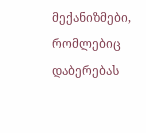მექანიზმები, რომლებიც დაბერებას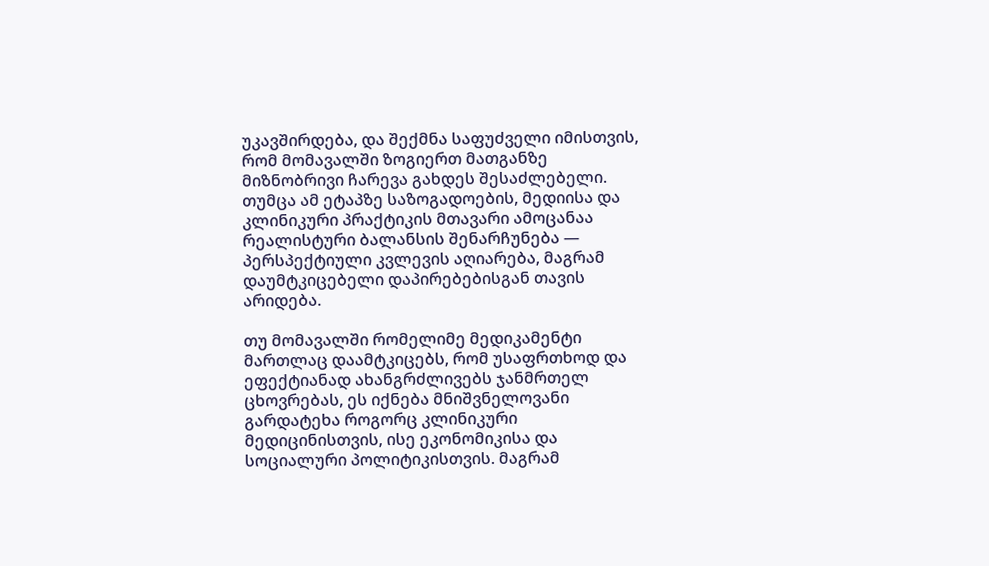უკავშირდება, და შექმნა საფუძველი იმისთვის, რომ მომავალში ზოგიერთ მათგანზე მიზნობრივი ჩარევა გახდეს შესაძლებელი. თუმცა ამ ეტაპზე საზოგადოების, მედიისა და კლინიკური პრაქტიკის მთავარი ამოცანაა რეალისტური ბალანსის შენარჩუნება — პერსპექტიული კვლევის აღიარება, მაგრამ დაუმტკიცებელი დაპირებებისგან თავის არიდება.

თუ მომავალში რომელიმე მედიკამენტი მართლაც დაამტკიცებს, რომ უსაფრთხოდ და ეფექტიანად ახანგრძლივებს ჯანმრთელ ცხოვრებას, ეს იქნება მნიშვნელოვანი გარდატეხა როგორც კლინიკური მედიცინისთვის, ისე ეკონომიკისა და სოციალური პოლიტიკისთვის. მაგრამ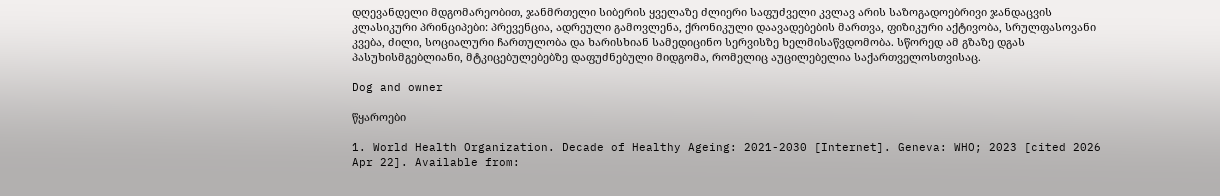დღევანდელი მდგომარეობით, ჯანმრთელი სიბერის ყველაზე ძლიერი საფუძველი კვლავ არის საზოგადოებრივი ჯანდაცვის კლასიკური პრინციპები: პრევენცია, ადრეული გამოვლენა, ქრონიკული დაავადებების მართვა, ფიზიკური აქტივობა, სრულფასოვანი კვება, ძილი, სოციალური ჩართულობა და ხარისხიან სამედიცინო სერვისზე ხელმისაწვდომობა. სწორედ ამ გზაზე დგას პასუხისმგებლიანი, მტკიცებულებებზე დაფუძნებული მიდგომა, რომელიც აუცილებელია საქართველოსთვისაც.

Dog and owner

წყაროები

1. World Health Organization. Decade of Healthy Ageing: 2021-2030 [Internet]. Geneva: WHO; 2023 [cited 2026 Apr 22]. Available from: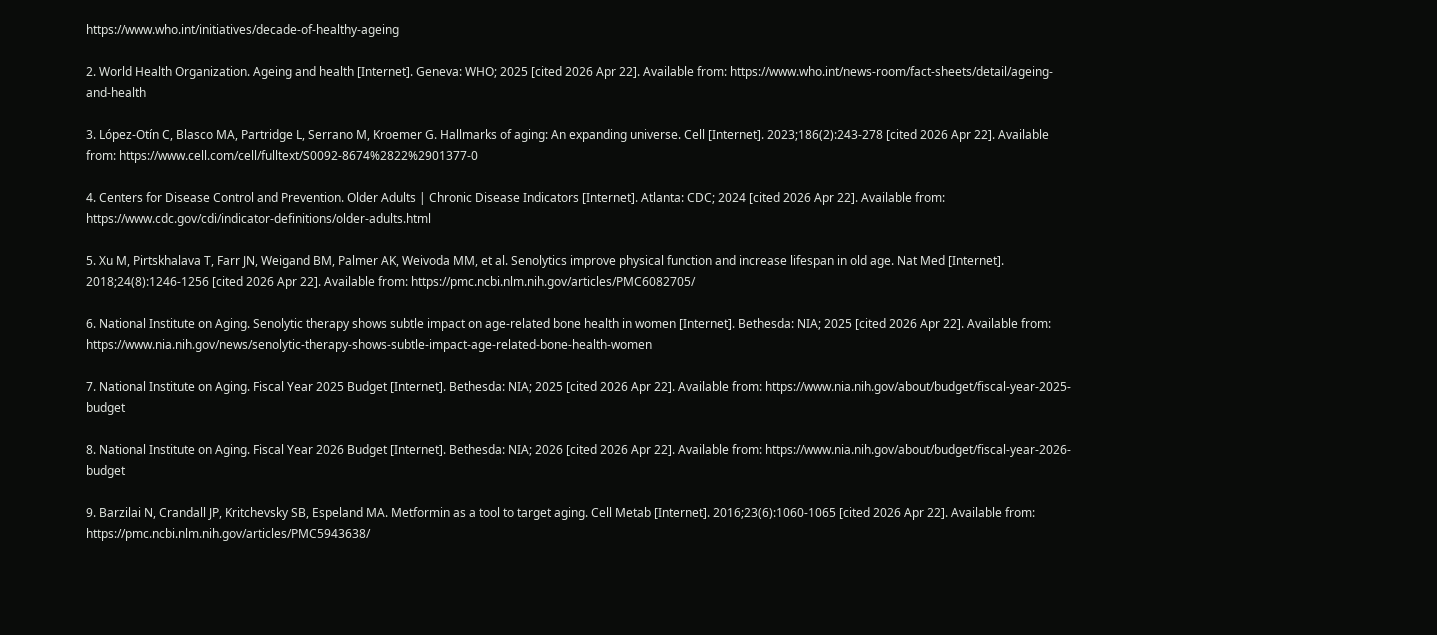https://www.who.int/initiatives/decade-of-healthy-ageing

2. World Health Organization. Ageing and health [Internet]. Geneva: WHO; 2025 [cited 2026 Apr 22]. Available from: https://www.who.int/news-room/fact-sheets/detail/ageing-and-health

3. López-Otín C, Blasco MA, Partridge L, Serrano M, Kroemer G. Hallmarks of aging: An expanding universe. Cell [Internet]. 2023;186(2):243-278 [cited 2026 Apr 22]. Available from: https://www.cell.com/cell/fulltext/S0092-8674%2822%2901377-0

4. Centers for Disease Control and Prevention. Older Adults | Chronic Disease Indicators [Internet]. Atlanta: CDC; 2024 [cited 2026 Apr 22]. Available from: https://www.cdc.gov/cdi/indicator-definitions/older-adults.html

5. Xu M, Pirtskhalava T, Farr JN, Weigand BM, Palmer AK, Weivoda MM, et al. Senolytics improve physical function and increase lifespan in old age. Nat Med [Internet]. 2018;24(8):1246-1256 [cited 2026 Apr 22]. Available from: https://pmc.ncbi.nlm.nih.gov/articles/PMC6082705/

6. National Institute on Aging. Senolytic therapy shows subtle impact on age-related bone health in women [Internet]. Bethesda: NIA; 2025 [cited 2026 Apr 22]. Available from: https://www.nia.nih.gov/news/senolytic-therapy-shows-subtle-impact-age-related-bone-health-women

7. National Institute on Aging. Fiscal Year 2025 Budget [Internet]. Bethesda: NIA; 2025 [cited 2026 Apr 22]. Available from: https://www.nia.nih.gov/about/budget/fiscal-year-2025-budget

8. National Institute on Aging. Fiscal Year 2026 Budget [Internet]. Bethesda: NIA; 2026 [cited 2026 Apr 22]. Available from: https://www.nia.nih.gov/about/budget/fiscal-year-2026-budget

9. Barzilai N, Crandall JP, Kritchevsky SB, Espeland MA. Metformin as a tool to target aging. Cell Metab [Internet]. 2016;23(6):1060-1065 [cited 2026 Apr 22]. Available from: https://pmc.ncbi.nlm.nih.gov/articles/PMC5943638/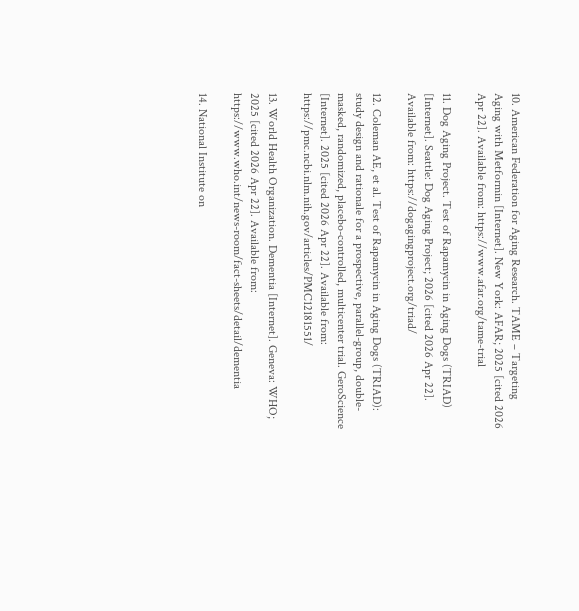10. American Federation for Aging Research. TAME – Targeting Aging with Metformin [Internet]. New York: AFAR; 2025 [cited 2026 Apr 22]. Available from: https://www.afar.org/tame-trial

11. Dog Aging Project. Test of Rapamycin in Aging Dogs (TRIAD) [Internet]. Seattle: Dog Aging Project; 2026 [cited 2026 Apr 22]. Available from: https://dogagingproject.org/triad/

12. Coleman AE, et al. Test of Rapamycin in Aging Dogs (TRIAD): study design and rationale for a prospective, parallel-group, double-masked, randomized, placebo-controlled, multicenter trial. GeroScience [Internet]. 2025 [cited 2026 Apr 22]. Available from: https://pmc.ncbi.nlm.nih.gov/articles/PMC12181551/

13. World Health Organization. Dementia [Internet]. Geneva: WHO; 2025 [cited 2026 Apr 22]. Available from: https://www.who.int/news-room/fact-sheets/detail/dementia

14. National Institute on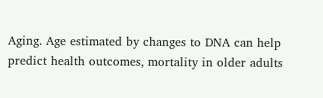Aging. Age estimated by changes to DNA can help predict health outcomes, mortality in older adults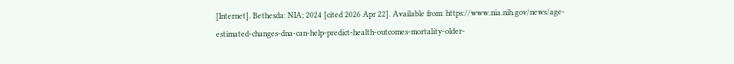[Internet]. Bethesda: NIA; 2024 [cited 2026 Apr 22]. Available from: https://www.nia.nih.gov/news/age-estimated-changes-dna-can-help-predict-health-outcomes-mortality-older-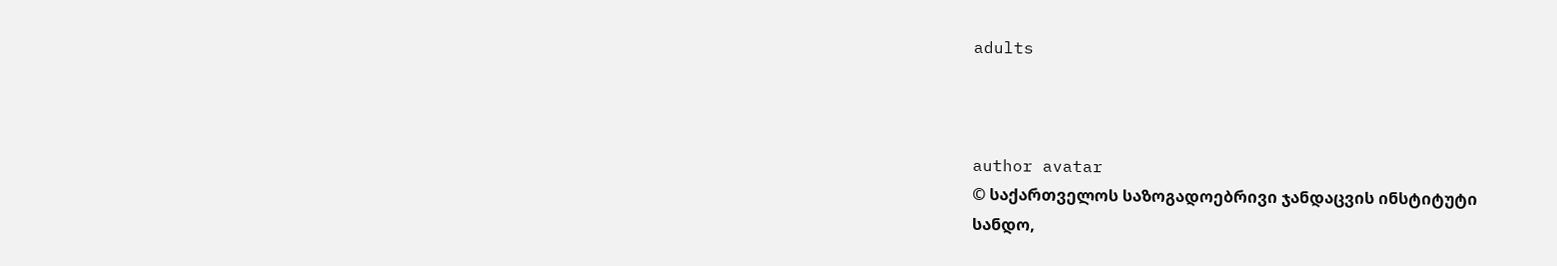adults



author avatar
© საქართველოს საზოგადოებრივი ჯანდაცვის ინსტიტუტი
სანდო,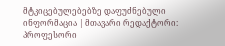მტკიცებულებებზე დაფუძნებული ინფორმაცია | მთავარი რედაქტორი: პროფესორი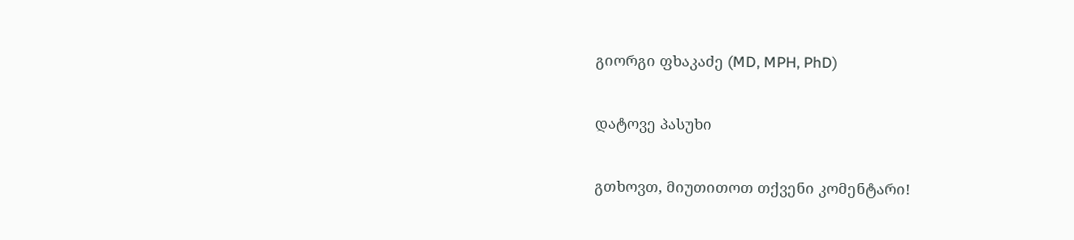გიორგი ფხაკაძე (MD, MPH, PhD)

დატოვე პასუხი

გთხოვთ, მიუთითოთ თქვენი კომენტარი!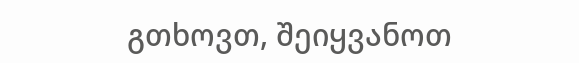გთხოვთ, შეიყვანოთ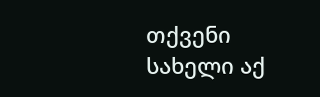თქვენი სახელი აქ